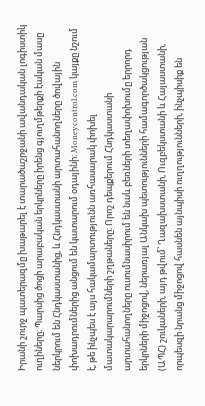Իրանի շուրջ պատերազմը խաթարել է տարածաշրջանի ավանդական լոգիստիկ ուղիները։ Պարսից ծոցի արաբական երկրները իրենց գյուղմթերքի էական մասը ներկրում են Հնդկաստանից, և Հնդկաստանի արտահանողները ծովային փոխադրումներից անցում են կատարում օդայինի։ Moneycontrol.com կայքը նշում է, թե ինչպես է այս հակամարտությունն առհասարակ փոխել մատակարարումների շղթաները։ Որոշ դեպքերում Հնդկաստանի արտահանողները ուսումնասիրում են նաև բեռների տեղափոխումը երրորդ երկրների միջոցով, ներառյալ Անկախ պետությունների համագործակցության (ԱՊՀ) շուկաների, այդ թվում՝ Ղազախստանի, Ուզբեկստանի և Հայաստանի, որպեսզի նրանց միջոցով հասնեն այնպիսի ուղղությունների, ինչպիսիք են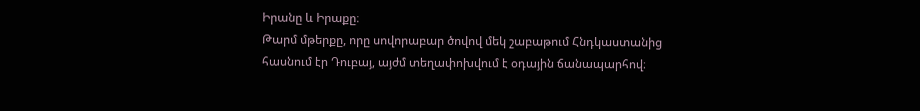Իրանը և Իրաքը։
Թարմ մթերքը, որը սովորաբար ծովով մեկ շաբաթում Հնդկաստանից հասնում էր Դուբայ, այժմ տեղափոխվում է օդային ճանապարհով։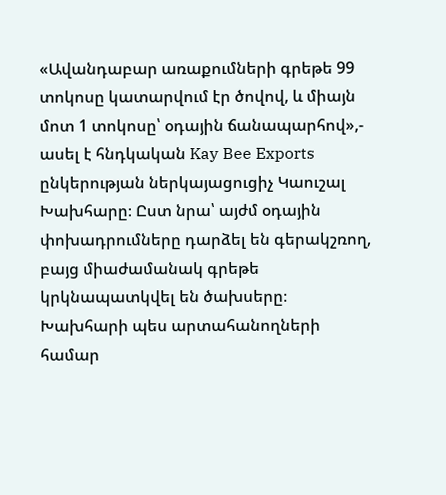«Ավանդաբար առաքումների գրեթե 99 տոկոսը կատարվում էր ծովով, և միայն մոտ 1 տոկոսը՝ օդային ճանապարհով»,- ասել է հնդկական Kay Bee Exports ընկերության ներկայացուցիչ Կաուշալ Խախհարը։ Ըստ նրա՝ այժմ օդային փոխադրումները դարձել են գերակշռող, բայց միաժամանակ գրեթե կրկնապատկվել են ծախսերը։
Խախհարի պես արտահանողների համար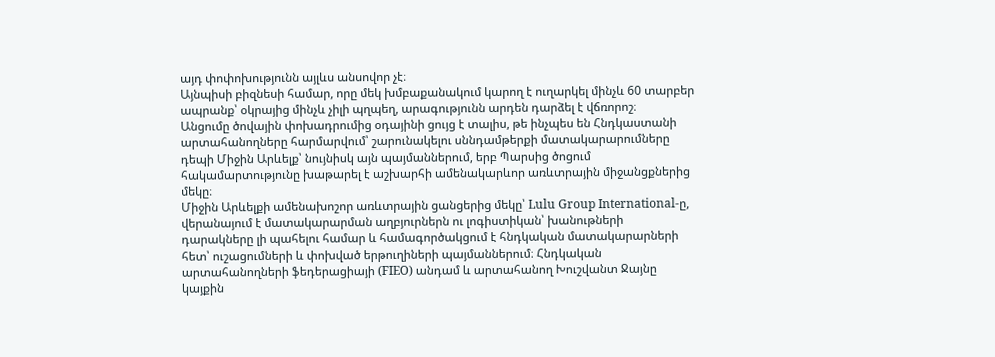այդ փոփոխությունն այլևս անսովոր չէ։
Այնպիսի բիզնեսի համար, որը մեկ խմբաքանակում կարող է ուղարկել մինչև 60 տարբեր ապրանք՝ օկրայից մինչև չիլի պղպեղ, արագությունն արդեն դարձել է վճռորոշ։
Անցումը ծովային փոխադրումից օդայինի ցույց է տալիս, թե ինչպես են Հնդկաստանի արտահանողները հարմարվում՝ շարունակելու սննդամթերքի մատակարարումները դեպի Միջին Արևելք՝ նույնիսկ այն պայմաններում, երբ Պարսից ծոցում հակամարտությունը խաթարել է աշխարհի ամենակարևոր առևտրային միջանցքներից մեկը։
Միջին Արևելքի ամենախոշոր առևտրային ցանցերից մեկը՝ Lulu Group International-ը, վերանայում է մատակարարման աղբյուրներն ու լոգիստիկան՝ խանութների դարակները լի պահելու համար և համագործակցում է հնդկական մատակարարների հետ՝ ուշացումների և փոխված երթուղիների պայմաններում։ Հնդկական արտահանողների ֆեդերացիայի (FIEO) անդամ և արտահանող Խուշվանտ Ջայնը կայքին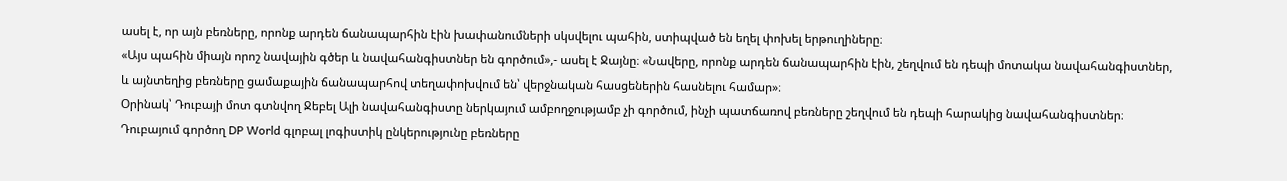ասել է, որ այն բեռները, որոնք արդեն ճանապարհին էին խափանումների սկսվելու պահին, ստիպված են եղել փոխել երթուղիները։
«Այս պահին միայն որոշ նավային գծեր և նավահանգիստներ են գործում»,- ասել է Ջայնը։ «Նավերը, որոնք արդեն ճանապարհին էին, շեղվում են դեպի մոտակա նավահանգիստներ, և այնտեղից բեռները ցամաքային ճանապարհով տեղափոխվում են՝ վերջնական հասցեներին հասնելու համար»։
Օրինակ՝ Դուբայի մոտ գտնվող Ջեբել Ալի նավահանգիստը ներկայում ամբողջությամբ չի գործում, ինչի պատճառով բեռները շեղվում են դեպի հարակից նավահանգիստներ։ Դուբայում գործող DP World գլոբալ լոգիստիկ ընկերությունը բեռները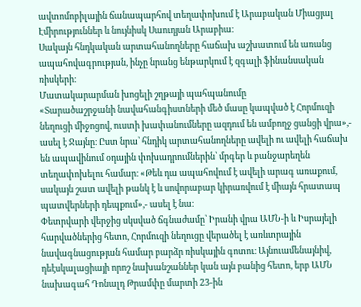ավտոմոբիլային ճանապարհով տեղափոխում է Արաբական Միացյալ Էմիրություններ և նույնիսկ Սաուդյան Արաբիա։
Սակայն հնդկական արտահանողները հաճախ աշխատում են առանց ապահովագրության, ինչը նրանց ենթարկում է զգալի ֆինանսական ռիսկերի։
Մատակարարման խոցելի շղթայի պահպանումը
«Տարածաշրջանի նավահանգիստների մեծ մասը կապված է Հորմուզի նեղուցի միջոցով, ուստի խափանումները ազդում են ամբողջ ցանցի վրա»,- ասել է Ջայնը։ Ըստ նրա՝ հնդիկ արտահանողները ավելի ու ավելի հաճախ են ապավինում օդային փոխադրումներին՝ մրգեր և բանջարեղեն տեղափոխելու համար։ «Թեև դա ապահովում է ավելի արագ առաքում, սակայն շատ ավելի թանկ է և սովորաբար կիրառվում է միայն հրատապ պատվերների դեպքում»,- ասել է նա։
Փետրվարի վերջից սկսված ճգնաժամը՝ Իրանի վրա ԱՄՆ-ի և Իսրայելի հարվածներից հետո, Հորմուզի նեղուցը վերածել է առևտրային նավագնացության համար բարձր ռիսկային գոտու։ Այնուամենայնիվ, դեէսկալացիայի որոշ նախանշաններ կան այն բանից հետո, երբ ԱՄՆ նախագահ Դոնալդ Թրամփը մարտի 23-ին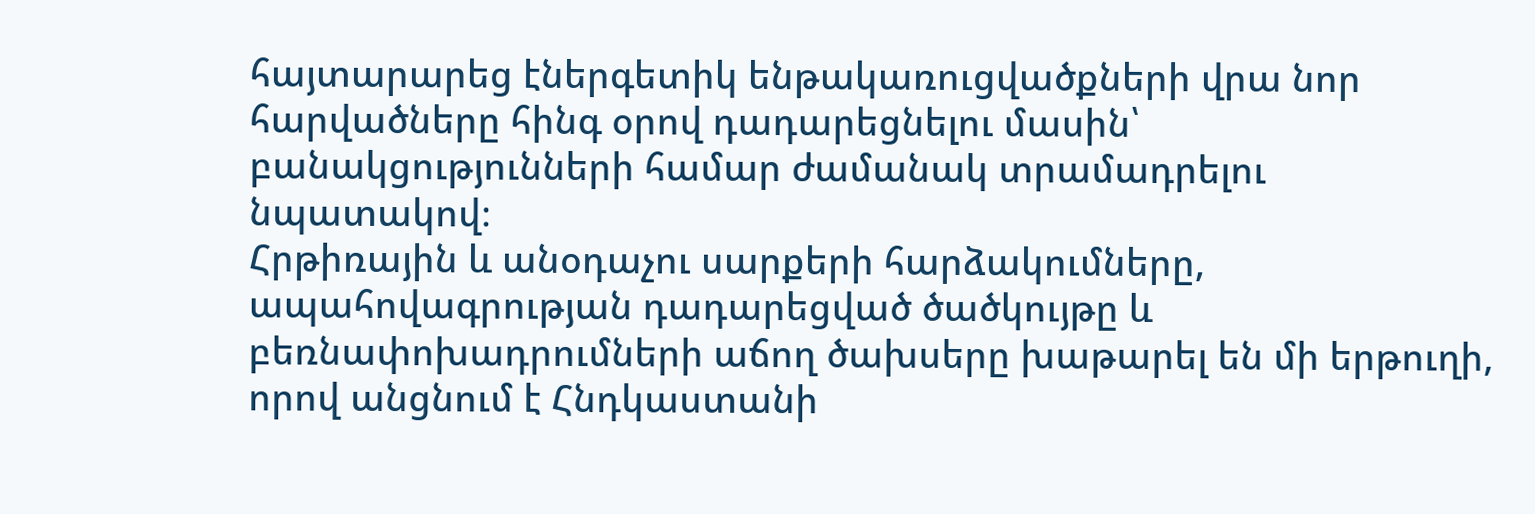հայտարարեց էներգետիկ ենթակառուցվածքների վրա նոր հարվածները հինգ օրով դադարեցնելու մասին՝ բանակցությունների համար ժամանակ տրամադրելու նպատակով։
Հրթիռային և անօդաչու սարքերի հարձակումները, ապահովագրության դադարեցված ծածկույթը և բեռնափոխադրումների աճող ծախսերը խաթարել են մի երթուղի, որով անցնում է Հնդկաստանի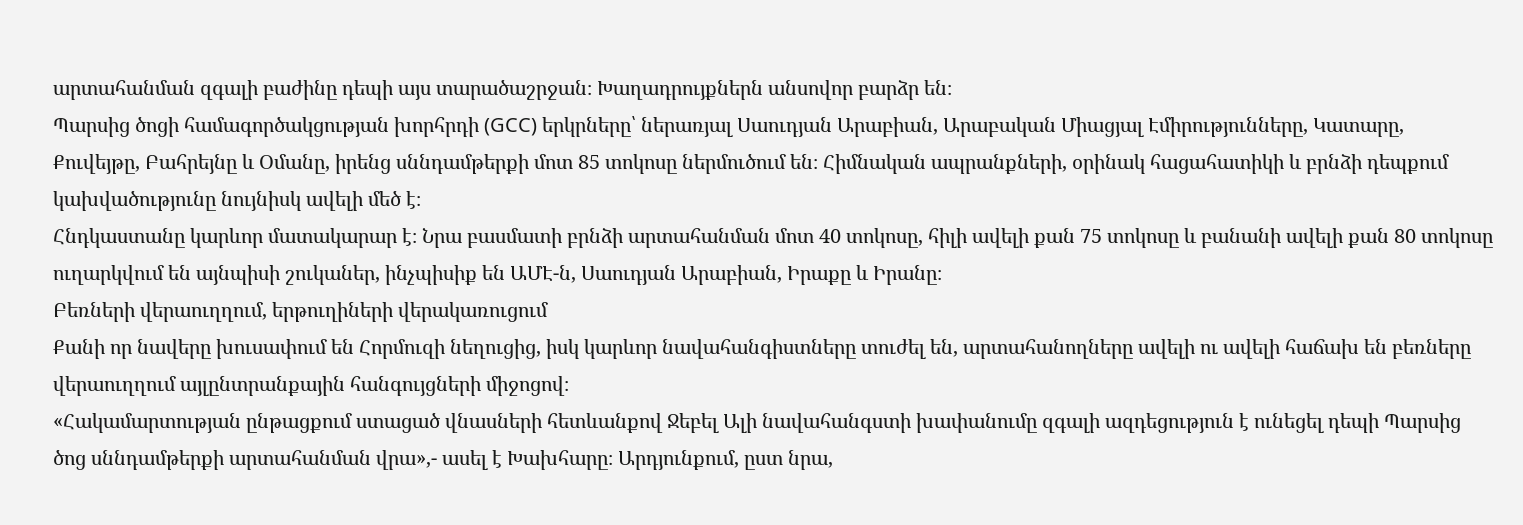արտահանման զգալի բաժինը դեպի այս տարածաշրջան։ Խաղադրույքներն անսովոր բարձր են։
Պարսից ծոցի համագործակցության խորհրդի (GCC) երկրները՝ ներառյալ Սաուդյան Արաբիան, Արաբական Միացյալ Էմիրությունները, Կատարը, Քուվեյթը, Բահրեյնը և Օմանը, իրենց սննդամթերքի մոտ 85 տոկոսը ներմուծում են։ Հիմնական ապրանքների, օրինակ հացահատիկի և բրնձի դեպքում կախվածությունը նույնիսկ ավելի մեծ է։
Հնդկաստանը կարևոր մատակարար է։ Նրա բասմատի բրնձի արտահանման մոտ 40 տոկոսը, հիլի ավելի քան 75 տոկոսը և բանանի ավելի քան 80 տոկոսը ուղարկվում են այնպիսի շուկաներ, ինչպիսիք են ԱՄԷ-ն, Սաուդյան Արաբիան, Իրաքը և Իրանը։
Բեռների վերաուղղում, երթուղիների վերակառուցում
Քանի որ նավերը խուսափում են Հորմուզի նեղուցից, իսկ կարևոր նավահանգիստները տուժել են, արտահանողները ավելի ու ավելի հաճախ են բեռները վերաուղղում այլընտրանքային հանգույցների միջոցով։
«Հակամարտության ընթացքում ստացած վնասների հետևանքով Ջեբել Ալի նավահանգստի խափանումը զգալի ազդեցություն է ունեցել դեպի Պարսից ծոց սննդամթերքի արտահանման վրա»,- ասել է Խախհարը։ Արդյունքում, ըստ նրա,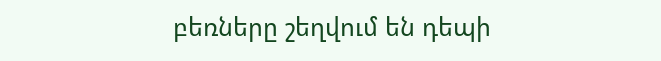բեռները շեղվում են դեպի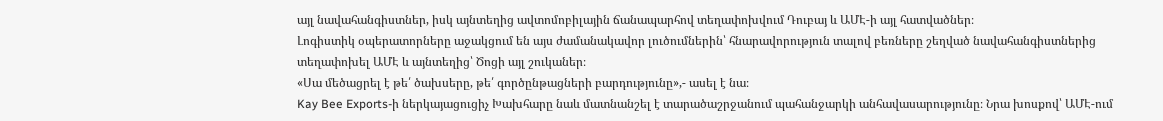այլ նավահանգիստներ, իսկ այնտեղից ավտոմոբիլային ճանապարհով տեղափոխվում Դուբայ և ԱՄԷ-ի այլ հատվածներ։
Լոգիստիկ օպերատորները աջակցում են այս ժամանակավոր լուծումներին՝ հնարավորություն տալով բեռները շեղված նավահանգիստներից տեղափոխել ԱՄԷ և այնտեղից՝ Ծոցի այլ շուկաներ։
«Սա մեծացրել է թե՛ ծախսերը, թե՛ գործընթացների բարդությունը»,- ասել է նա։
Kay Bee Exports-ի ներկայացուցիչ Խախհարը նաև մատնանշել է տարածաշրջանում պահանջարկի անհավասարությունը։ Նրա խոսքով՝ ԱՄԷ-ում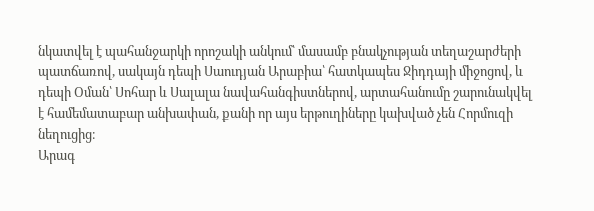նկատվել է պահանջարկի որոշակի անկում՝ մասամբ բնակչության տեղաշարժերի պատճառով, սակայն դեպի Սաուդյան Արաբիա՝ հատկապես Ջիդդայի միջոցով, և դեպի Օման՝ Սոհար և Սալալա նավահանգիստներով, արտահանումը շարունակվել է համեմատաբար անխափան, քանի որ այս երթուղիները կախված չեն Հորմուզի նեղուցից։
Արագ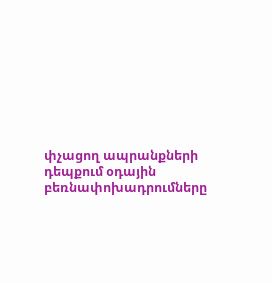փչացող ապրանքների դեպքում օդային բեռնափոխադրումները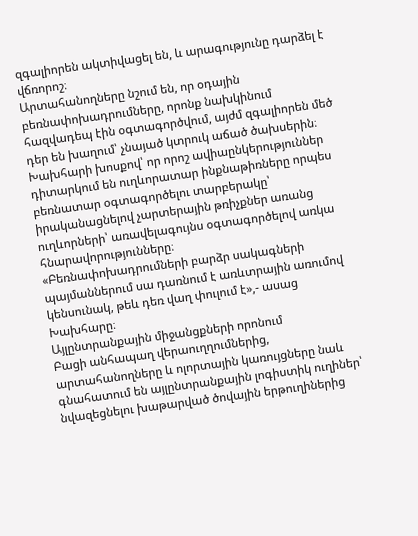զգալիորեն ակտիվացել են, և արագությունը դարձել է վճռորոշ։
Արտահանողները նշում են, որ օդային բեռնափոխադրումները, որոնք նախկինում հազվադեպ էին օգտագործվում, այժմ զգալիորեն մեծ դեր են խաղում՝ չնայած կտրուկ աճած ծախսերին։
Խախհարի խոսքով՝ որ որոշ ավիաընկերություններ դիտարկում են ուղևորատար ինքնաթիռները որպես բեռնատար օգտագործելու տարբերակը՝ իրականացնելով չարտերային թռիչքներ առանց ուղևորների՝ առավելագույնս օգտագործելով առկա հնարավորությունները։
«Բեռնափոխադրումների բարձր սակագների պայմաններում սա դառնում է առևտրային առումով կենսունակ, թեև դեռ վաղ փուլում է»,- ասաց Խախհարը։
Այլընտրանքային միջանցքների որոնում
Բացի անհապաղ վերաուղղումներից, արտահանողները և ոլորտային կառույցները նաև գնահատում են այլընտրանքային լոգիստիկ ուղիներ՝ նվազեցնելու խաթարված ծովային երթուղիներից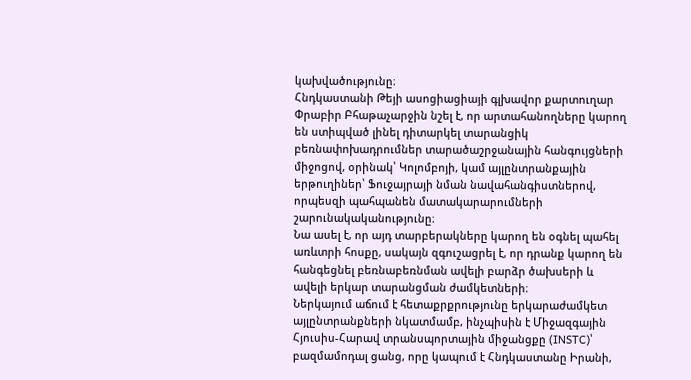կախվածությունը։
Հնդկաստանի Թեյի ասոցիացիայի գլխավոր քարտուղար Փրաբիր Բհաթաչարջին նշել է, որ արտահանողները կարող են ստիպված լինել դիտարկել տարանցիկ բեռնափոխադրումներ տարածաշրջանային հանգույցների միջոցով, օրինակ՝ Կոլոմբոյի, կամ այլընտրանքային երթուղիներ՝ Ֆուջայրայի նման նավահանգիստներով, որպեսզի պահպանեն մատակարարումների շարունակականությունը։
Նա ասել է, որ այդ տարբերակները կարող են օգնել պահել առևտրի հոսքը, սակայն զգուշացրել է, որ դրանք կարող են հանգեցնել բեռնաբեռնման ավելի բարձր ծախսերի և ավելի երկար տարանցման ժամկետների։
Ներկայում աճում է հետաքրքրությունը երկարաժամկետ այլընտրանքների նկատմամբ, ինչպիսին է Միջազգային Հյուսիս-Հարավ տրանսպորտային միջանցքը (INSTC)՝ բազմամոդալ ցանց, որը կապում է Հնդկաստանը Իրանի,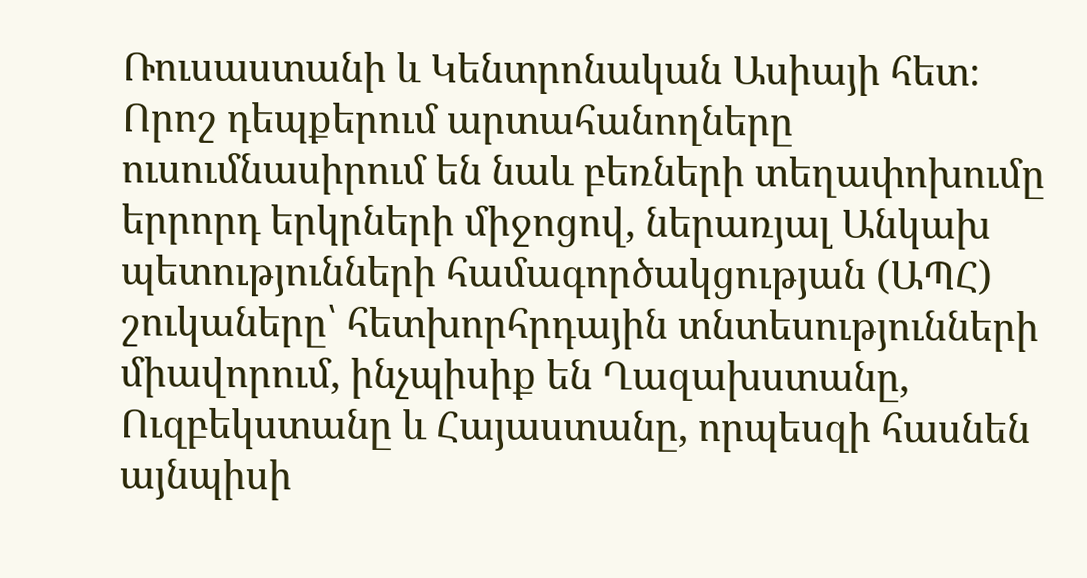Ռուսաստանի և Կենտրոնական Ասիայի հետ։
Որոշ դեպքերում արտահանողները ուսումնասիրում են նաև բեռների տեղափոխումը երրորդ երկրների միջոցով, ներառյալ Անկախ պետությունների համագործակցության (ԱՊՀ) շուկաները՝ հետխորհրդային տնտեսությունների միավորում, ինչպիսիք են Ղազախստանը, Ուզբեկստանը և Հայաստանը, որպեսզի հասնեն այնպիսի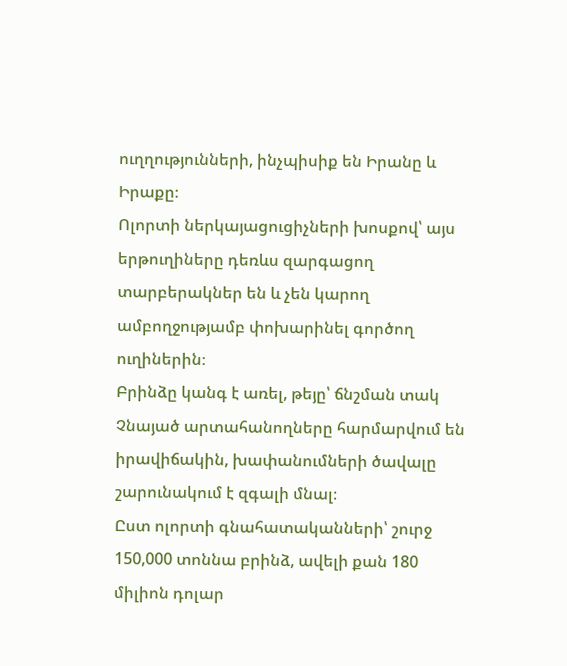ուղղությունների, ինչպիսիք են Իրանը և Իրաքը։
Ոլորտի ներկայացուցիչների խոսքով՝ այս երթուղիները դեռևս զարգացող տարբերակներ են և չեն կարող ամբողջությամբ փոխարինել գործող ուղիներին։
Բրինձը կանգ է առել, թեյը՝ ճնշման տակ
Չնայած արտահանողները հարմարվում են իրավիճակին, խափանումների ծավալը շարունակում է զգալի մնալ։
Ըստ ոլորտի գնահատականների՝ շուրջ 150,000 տոննա բրինձ, ավելի քան 180 միլիոն դոլար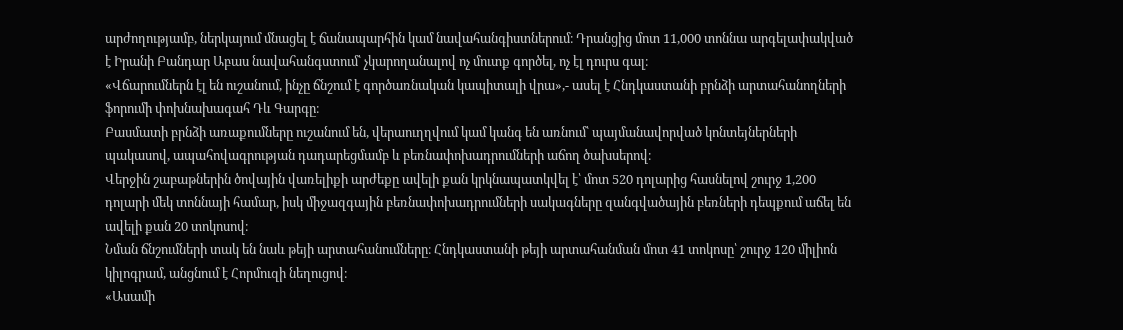արժողությամբ, ներկայում մնացել է ճանապարհին կամ նավահանգիստներում։ Դրանցից մոտ 11,000 տոննա արգելափակված է Իրանի Բանդար Աբաս նավահանգստում՝ չկարողանալով ոչ մուտք գործել, ոչ էլ դուրս գալ։
«Վճարումներն էլ են ուշանում, ինչը ճնշում է գործառնական կապիտալի վրա»,- ասել է Հնդկաստանի բրնձի արտահանողների ֆորումի փոխնախագահ Դև Գարգը։
Բասմատի բրնձի առաքումները ուշանում են, վերաուղղվում կամ կանգ են առնում՝ պայմանավորված կոնտեյներների պակասով, ապահովագրության դադարեցմամբ և բեռնափոխադրումների աճող ծախսերով։
Վերջին շաբաթներին ծովային վառելիքի արժեքը ավելի քան կրկնապատկվել է՝ մոտ 520 դոլարից հասնելով շուրջ 1,200 դոլարի մեկ տոննայի համար, իսկ միջազգային բեռնափոխադրումների սակագները զանգվածային բեռների դեպքում աճել են ավելի քան 20 տոկոսով։
Նման ճնշումների տակ են նաև թեյի արտահանումները։ Հնդկաստանի թեյի արտահանման մոտ 41 տոկոսը՝ շուրջ 120 միլիոն կիլոգրամ, անցնում է Հորմուզի նեղուցով։
«Ասամի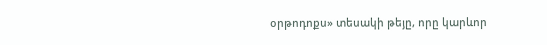օրթոդոքս» տեսակի թեյը, որը կարևոր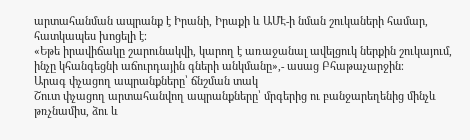արտահանման ապրանք է Իրանի, Իրաքի և ԱՄԷ-ի նման շուկաների համար, հատկապես խոցելի է։
«Եթե իրավիճակը շարունակվի, կարող է առաջանալ ավելցուկ ներքին շուկայում, ինչը կհանգեցնի աճուրդային գների անկմանը»,- ասաց Բհաթաչարջին։
Արագ փչացող ապրանքները՝ ճնշման տակ
Շուտ փչացող արտահանվող ապրանքները՝ մրգերից ու բանջարեղենից մինչև թռչնամիս, ձու և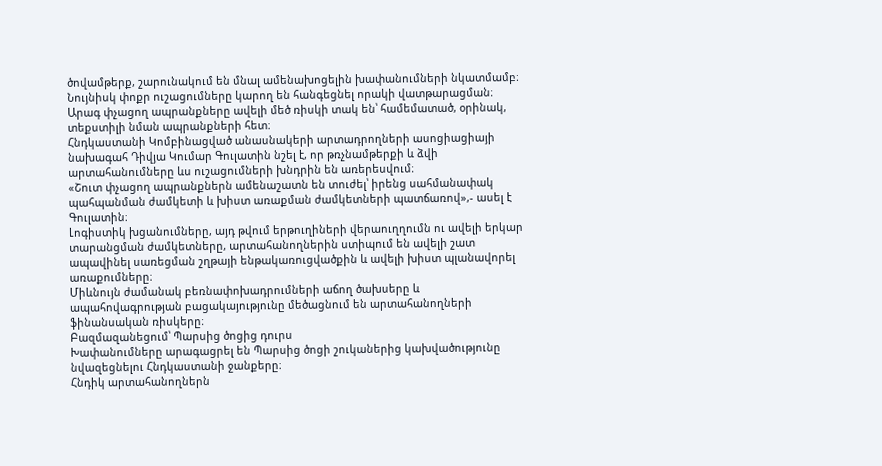ծովամթերք, շարունակում են մնալ ամենախոցելին խափանումների նկատմամբ։
Նույնիսկ փոքր ուշացումները կարող են հանգեցնել որակի վատթարացման։ Արագ փչացող ապրանքները ավելի մեծ ռիսկի տակ են՝ համեմատած, օրինակ, տեքստիլի նման ապրանքների հետ։
Հնդկաստանի Կոմբինացված անասնակերի արտադրողների ասոցիացիայի նախագահ Դիվյա Կումար Գուլատին նշել է, որ թռչնամթերքի և ձվի արտահանումները ևս ուշացումների խնդրին են առերեսվում։
«Շուտ փչացող ապրանքներն ամենաշատն են տուժել՝ իրենց սահմանափակ պահպանման ժամկետի և խիստ առաքման ժամկետների պատճառով»,- ասել է Գուլատին։
Լոգիստիկ խցանումները, այդ թվում երթուղիների վերաուղղումն ու ավելի երկար տարանցման ժամկետները, արտահանողներին ստիպում են ավելի շատ ապավինել սառեցման շղթայի ենթակառուցվածքին և ավելի խիստ պլանավորել առաքումները։
Միևնույն ժամանակ բեռնափոխադրումների աճող ծախսերը և ապահովագրության բացակայությունը մեծացնում են արտահանողների ֆինանսական ռիսկերը։
Բազմազանեցում՝ Պարսից ծոցից դուրս
Խափանումները արագացրել են Պարսից ծոցի շուկաներից կախվածությունը նվազեցնելու Հնդկաստանի ջանքերը։
Հնդիկ արտահանողներն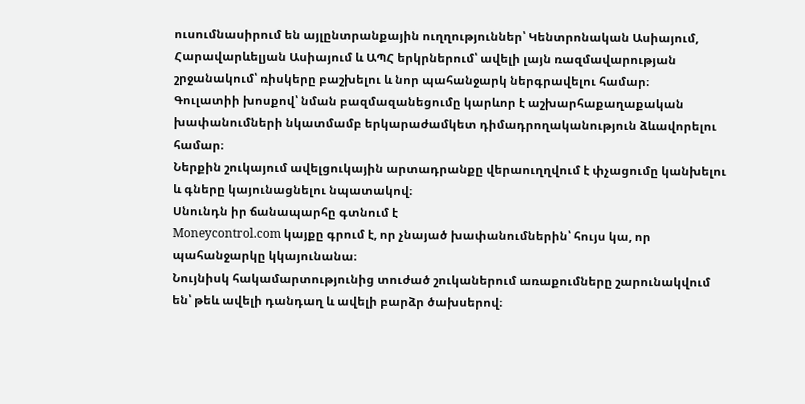ուսումնասիրում են այլընտրանքային ուղղություններ՝ Կենտրոնական Ասիայում, Հարավարևելյան Ասիայում և ԱՊՀ երկրներում՝ ավելի լայն ռազմավարության շրջանակում՝ ռիսկերը բաշխելու և նոր պահանջարկ ներգրավելու համար։
Գուլատիի խոսքով՝ նման բազմազանեցումը կարևոր է աշխարհաքաղաքական խափանումների նկատմամբ երկարաժամկետ դիմադրողականություն ձևավորելու համար։
Ներքին շուկայում ավելցուկային արտադրանքը վերաուղղվում է փչացումը կանխելու և գները կայունացնելու նպատակով։
Սնունդն իր ճանապարհը գտնում է
Moneycontrol.com կայքը գրում է, որ չնայած խափանումներին՝ հույս կա, որ պահանջարկը կկայունանա։
Նույնիսկ հակամարտությունից տուժած շուկաներում առաքումները շարունակվում են՝ թեև ավելի դանդաղ և ավելի բարձր ծախսերով։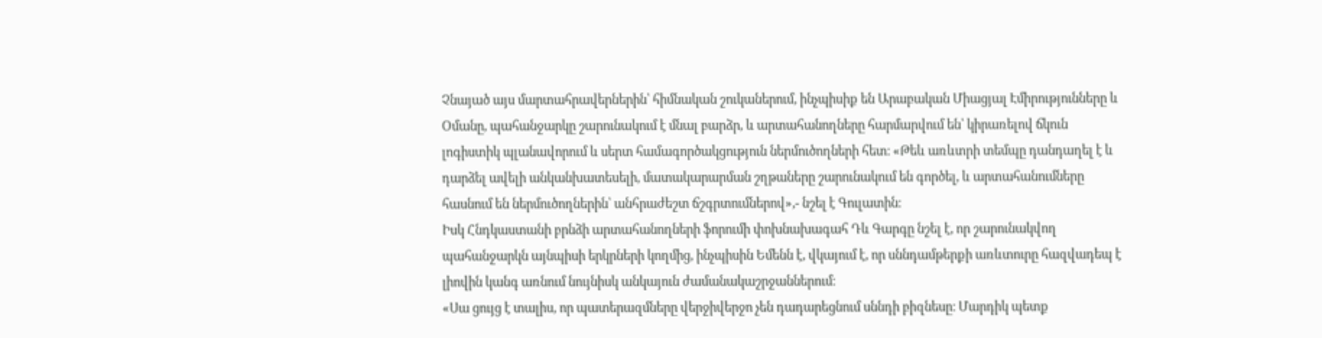Չնայած այս մարտահրավերներին՝ հիմնական շուկաներում, ինչպիսիք են Արաբական Միացյալ Էմիրությունները և Օմանը, պահանջարկը շարունակում է մնալ բարձր, և արտահանողները հարմարվում են՝ կիրառելով ճկուն լոգիստիկ պլանավորում և սերտ համագործակցություն ներմուծողների հետ։ «Թեև առևտրի տեմպը դանդաղել է և դարձել ավելի անկանխատեսելի, մատակարարման շղթաները շարունակում են գործել, և արտահանումները հասնում են ներմուծողներին՝ անհրաժեշտ ճշգրտումներով»,- նշել է Գուլատին։
Իսկ Հնդկաստանի բրնձի արտահանողների ֆորումի փոխնախագահ Դև Գարգը նշել է, որ շարունակվող պահանջարկն այնպիսի երկրների կողմից, ինչպիսին Եմենն է, վկայում է, որ սննդամթերքի առևտուրը հազվադեպ է լիովին կանգ առնում նույնիսկ անկայուն ժամանակաշրջաններում։
«Սա ցույց է տալիս, որ պատերազմները վերջիվերջո չեն դադարեցնում սննդի բիզնեսը։ Մարդիկ պետք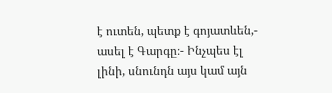է ուտեն, պետք է գոյատևեն,- ասել է Գարգը։- Ինչպես էլ լինի, սնունդն այս կամ այն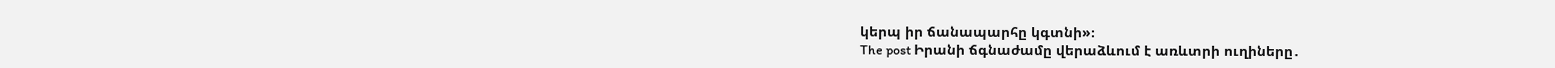կերպ իր ճանապարհը կգտնի»։
The post Իրանի ճգնաժամը վերաձևում է առևտրի ուղիները․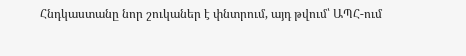Հնդկաստանը նոր շուկաներ է փնտրում, այդ թվում՝ ԱՊՀ-ում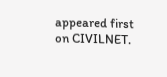appeared first on CIVILNET.